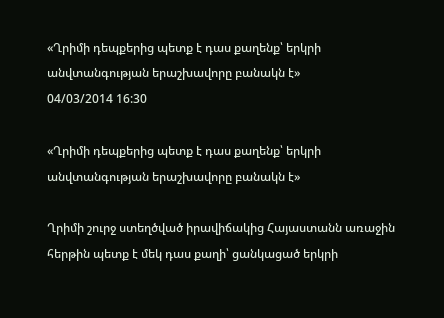«Ղրիմի դեպքերից պետք է դաս քաղենք՝ երկրի անվտանգության երաշխավորը բանակն է»
04/03/2014 16:30

«Ղրիմի դեպքերից պետք է դաս քաղենք՝ երկրի անվտանգության երաշխավորը բանակն է»

Ղրիմի շուրջ ստեղծված իրավիճակից Հայաստանն առաջին հերթին պետք է մեկ դաս քաղի՝ ցանկացած երկրի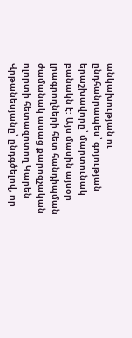անկախության ու ընդհանրապես՝ գոյության երաշխավորը՝ մարտունակ բանակն է: Այս մասին այսօր լրագրողների հետ հանդիպման ժամանակ ասաց քարոզչական ոլորտի հետազոտող Կարեն Վրթանեսյանը՝ ընդգծելով, որ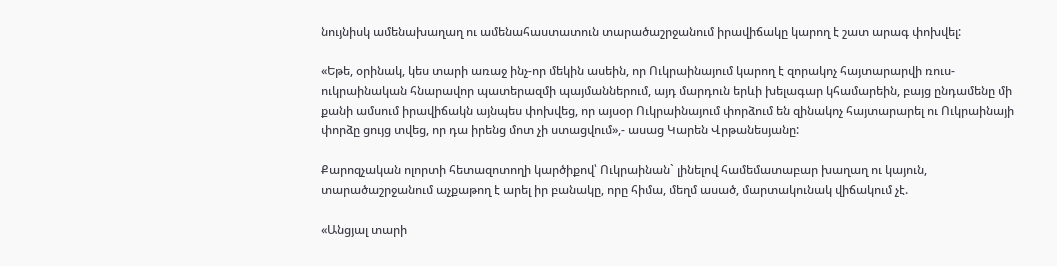նույնիսկ ամենախաղաղ ու ամենահաստատուն տարածաշրջանում իրավիճակը կարող է շատ արագ փոխվել:

«Եթե, օրինակ, կես տարի առաջ ինչ-որ մեկին ասեին, որ Ուկրաինայում կարող է զորակոչ հայտարարվի ռուս-ուկրաինական հնարավոր պատերազմի պայմաններում, այդ մարդուն երևի խելագար կհամարեին, բայց ընդամենը մի քանի ամսում իրավիճակն այնպես փոխվեց, որ այսօր Ուկրաինայում փորձում են զինակոչ հայտարարել ու Ուկրաինայի փորձը ցույց տվեց, որ դա իրենց մոտ չի ստացվում»,- ասաց Կարեն Վրթանեսյանը:

Քարոզչական ոլորտի հետազոտողի կարծիքով՝ Ուկրաինան` լինելով համեմատաբար խաղաղ ու կայուն, տարածաշրջանում աչքաթող է արել իր բանակը, որը հիմա, մեղմ ասած, մարտակունակ վիճակում չէ.

«Անցյալ տարի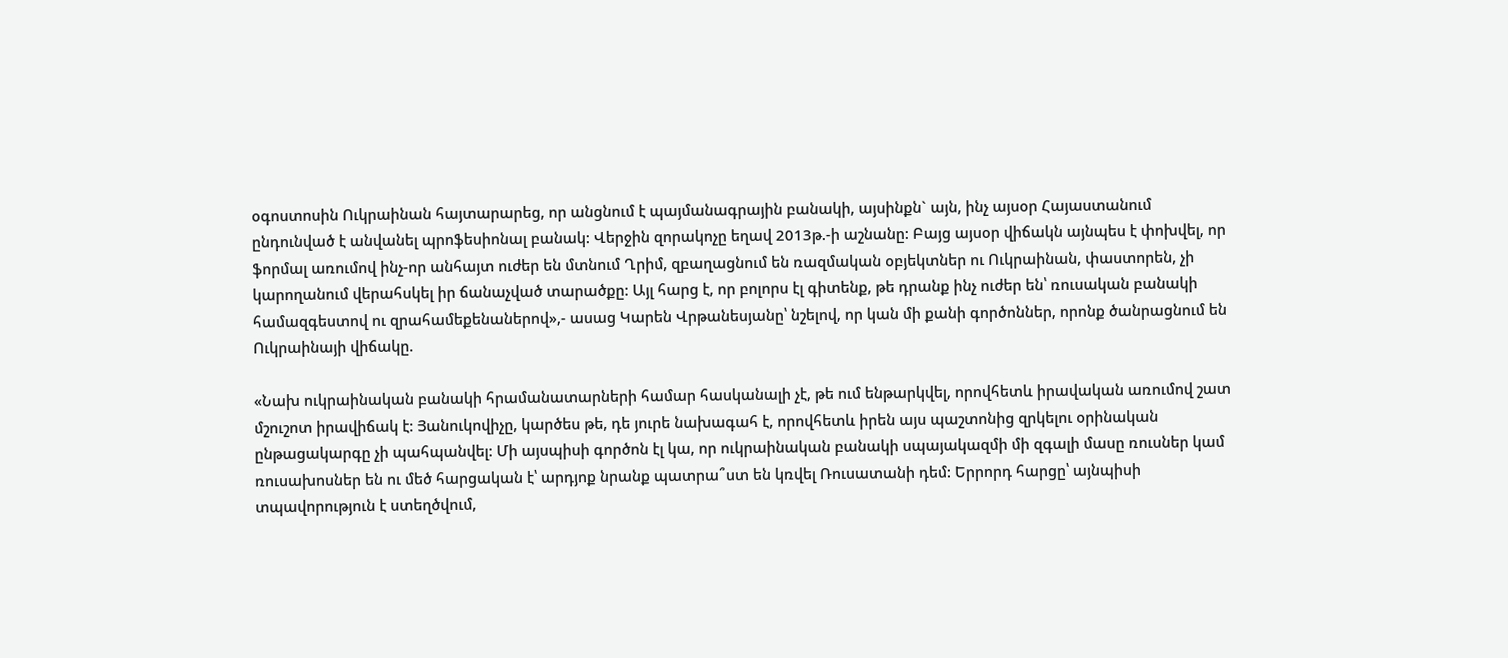օգոստոսին Ուկրաինան հայտարարեց, որ անցնում է պայմանագրային բանակի, այսինքն` այն, ինչ այսօր Հայաստանում ընդունված է անվանել պրոֆեսիոնալ բանակ: Վերջին զորակոչը եղավ 2013թ.-ի աշնանը: Բայց այսօր վիճակն այնպես է փոխվել, որ ֆորմալ առումով ինչ-որ անհայտ ուժեր են մտնում Ղրիմ, զբաղացնում են ռազմական օբյեկտներ ու Ուկրաինան, փաստորեն, չի կարողանում վերահսկել իր ճանաչված տարածքը: Այլ հարց է, որ բոլորս էլ գիտենք, թե դրանք ինչ ուժեր են՝ ռուսական բանակի համազգեստով ու զրահամեքենաներով»,- ասաց Կարեն Վրթանեսյանը՝ նշելով, որ կան մի քանի գործոններ, որոնք ծանրացնում են Ուկրաինայի վիճակը.

«Նախ ուկրաինական բանակի հրամանատարների համար հասկանալի չէ, թե ում ենթարկվել, որովհետև իրավական առումով շատ մշուշոտ իրավիճակ է: Յանուկովիչը, կարծես թե, դե յուրե նախագահ է, որովհետև իրեն այս պաշտոնից զրկելու օրինական ընթացակարգը չի պահպանվել: Մի այսպիսի գործոն էլ կա, որ ուկրաինական բանակի սպայակազմի մի զգալի մասը ռուսներ կամ ռուսախոսներ են ու մեծ հարցական է՝ արդյոք նրանք պատրա՞ստ են կռվել Ռուսատանի դեմ: Երրորդ հարցը՝ այնպիսի տպավորություն է ստեղծվում,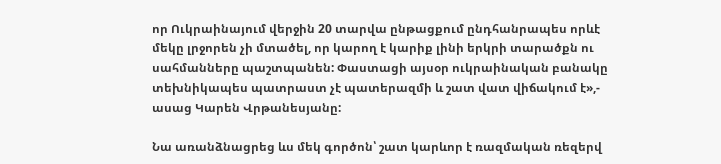որ Ուկրաինայում վերջին 20 տարվա ընթացքում ընդհանրապես որևէ մեկը լրջորեն չի մտածել, որ կարող է կարիք լինի երկրի տարածքն ու սահմանները պաշտպանեն: Փաստացի այսօր ուկրաինական բանակը տեխնիկապես պատրաստ չէ պատերազմի և շատ վատ վիճակում է»,- ասաց Կարեն Վրթանեսյանը:

Նա առանձնացրեց ևս մեկ գործոն՝ շատ կարևոր է ռազմական ռեզերվ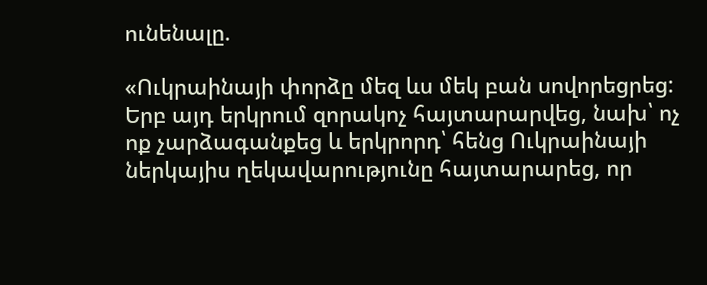ունենալը.

«Ուկրաինայի փորձը մեզ ևս մեկ բան սովորեցրեց: Երբ այդ երկրում զորակոչ հայտարարվեց, նախ՝ ոչ ոք չարձագանքեց և երկրորդ՝ հենց Ուկրաինայի ներկայիս ղեկավարությունը հայտարարեց, որ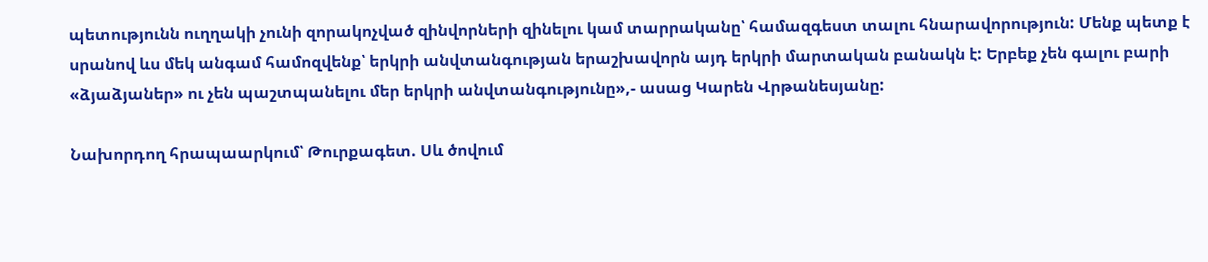պետությունն ուղղակի չունի զորակոչված զինվորների զինելու կամ տարրականը՝ համազգեստ տալու հնարավորություն: Մենք պետք է սրանով ևս մեկ անգամ համոզվենք՝ երկրի անվտանգության երաշխավորն այդ երկրի մարտական բանակն է: Երբեք չեն գալու բարի «ձյաձյաներ» ու չեն պաշտպանելու մեր երկրի անվտանգությունը»,- ասաց Կարեն Վրթանեսյանը:

Նախորդող հրապաարկում՝ Թուրքագետ. Սև ծովում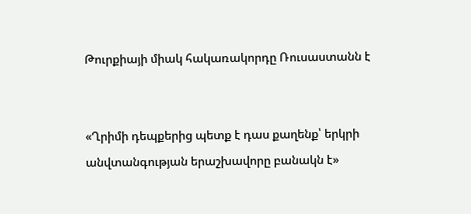Թուրքիայի միակ հակառակորդը Ռուսաստանն է


«Ղրիմի դեպքերից պետք է դաս քաղենք՝ երկրի անվտանգության երաշխավորը բանակն է»